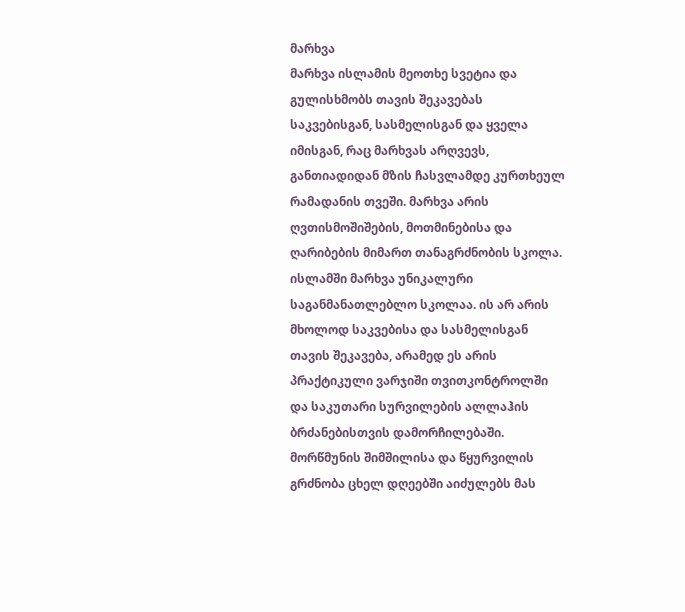მარხვა
მარხვა ისლამის მეოთხე სვეტია და გულისხმობს თავის შეკავებას საკვებისგან, სასმელისგან და ყველა იმისგან, რაც მარხვას არღვევს, განთიადიდან მზის ჩასვლამდე კურთხეულ რამადანის თვეში. მარხვა არის ღვთისმოშიშების, მოთმინებისა და ღარიბების მიმართ თანაგრძნობის სკოლა.
ისლამში მარხვა უნიკალური საგანმანათლებლო სკოლაა. ის არ არის მხოლოდ საკვებისა და სასმელისგან თავის შეკავება, არამედ ეს არის პრაქტიკული ვარჯიში თვითკონტროლში და საკუთარი სურვილების ალლაჰის ბრძანებისთვის დამორჩილებაში. მორწმუნის შიმშილისა და წყურვილის გრძნობა ცხელ დღეებში აიძულებს მას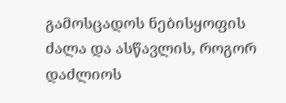გამოსცადოს ნებისყოფის ძალა და ასწავლის, როგორ დაძლიოს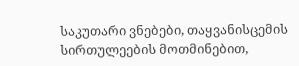საკუთარი ვნებები, თაყვანისცემის სირთულეების მოთმინებით,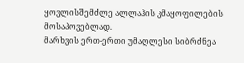ყოვლისშემძლე ალლაჰის კმაყოფილების მოსაპოვებლად.
მარხვის ერთ-ერთი უმაღლესი სიბრძნეა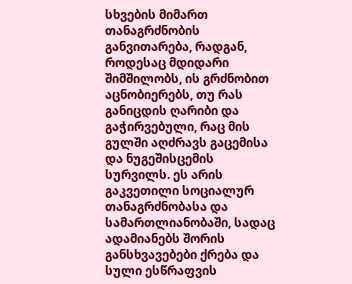სხვების მიმართ თანაგრძნობის განვითარება, რადგან, როდესაც მდიდარი შიმშილობს, ის გრძნობით აცნობიერებს, თუ რას განიცდის ღარიბი და გაჭირვებული, რაც მის გულში აღძრავს გაცემისა და ნუგეშისცემის სურვილს. ეს არის გაკვეთილი სოციალურ თანაგრძნობასა და სამართლიანობაში, სადაც ადამიანებს შორის განსხვავებები ქრება და სული ესწრაფვის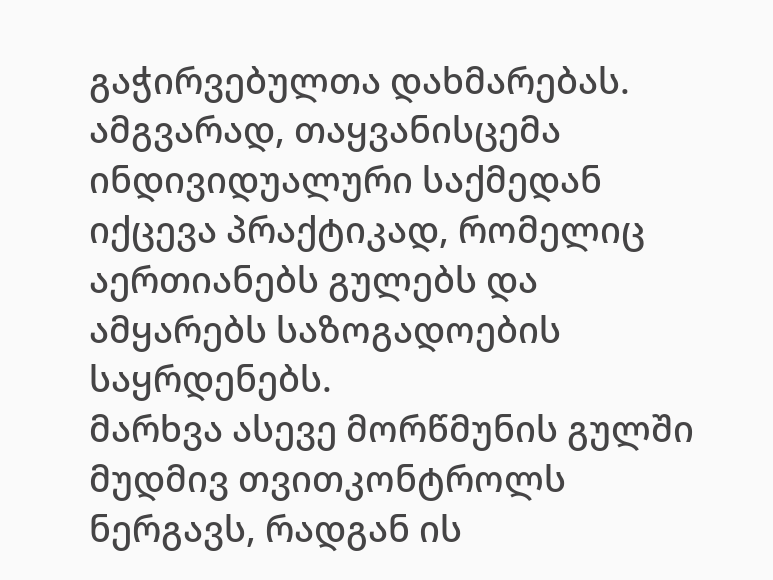გაჭირვებულთა დახმარებას. ამგვარად, თაყვანისცემა ინდივიდუალური საქმედან იქცევა პრაქტიკად, რომელიც აერთიანებს გულებს და ამყარებს საზოგადოების საყრდენებს.
მარხვა ასევე მორწმუნის გულში მუდმივ თვითკონტროლს ნერგავს, რადგან ის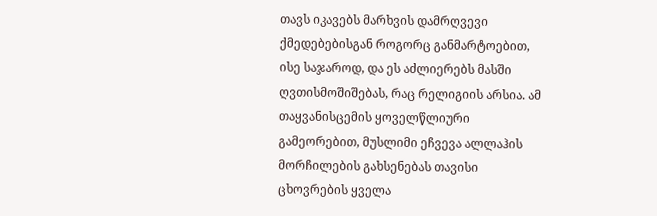თავს იკავებს მარხვის დამრღვევი ქმედებებისგან როგორც განმარტოებით, ისე საჯაროდ, და ეს აძლიერებს მასში ღვთისმოშიშებას, რაც რელიგიის არსია. ამ თაყვანისცემის ყოველწლიური გამეორებით, მუსლიმი ეჩვევა ალლაჰის მორჩილების გახსენებას თავისი ცხოვრების ყველა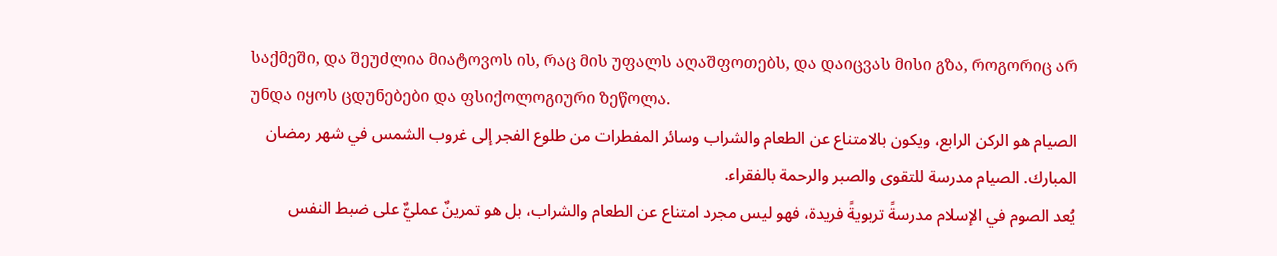საქმეში, და შეუძლია მიატოვოს ის, რაც მის უფალს აღაშფოთებს, და დაიცვას მისი გზა, როგორიც არ უნდა იყოს ცდუნებები და ფსიქოლოგიური ზეწოლა.
الصيام هو الركن الرابع، ويكون بالامتناع عن الطعام والشراب وسائر المفطرات من طلوع الفجر إلى غروب الشمس في شهر رمضان المبارك. الصيام مدرسة للتقوى والصبر والرحمة بالفقراء.
يُعد الصوم في الإسلام مدرسةً تربويةً فريدة، فهو ليس مجرد امتناع عن الطعام والشراب، بل هو تمرينٌ عمليٌّ على ضبط النفس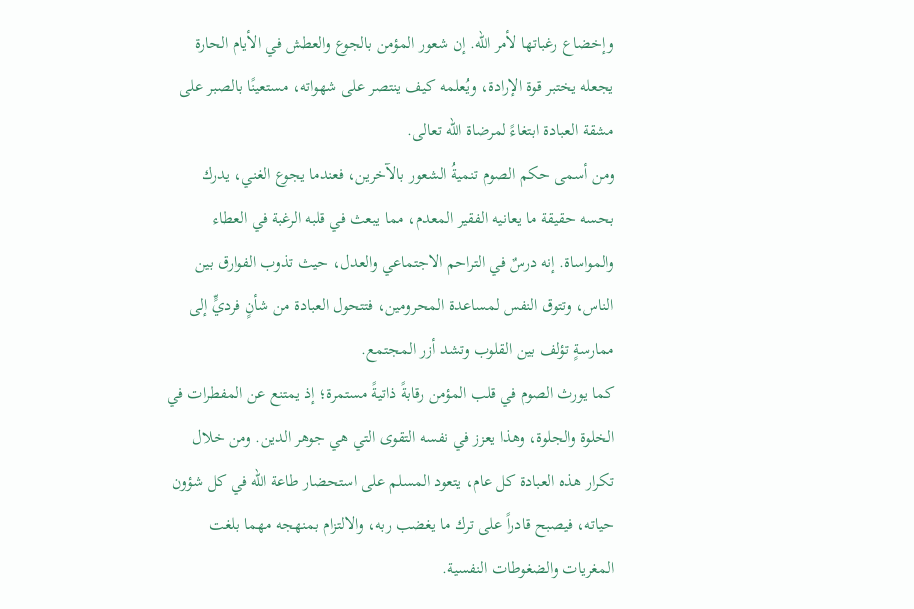وإخضاع رغباتها لأمر الله. إن شعور المؤمن بالجوع والعطش في الأيام الحارة يجعله يختبر قوة الإرادة، ويُعلمه كيف ينتصر على شهواته، مستعينًا بالصبر على مشقة العبادة ابتغاءً لمرضاة الله تعالى.
ومن أسمى حكم الصوم تنميةُ الشعور بالآخرين، فعندما يجوع الغني، يدرك بحسه حقيقة ما يعانيه الفقير المعدم، مما يبعث في قلبه الرغبة في العطاء والمواساة. إنه درسٌ في التراحم الاجتماعي والعدل، حيث تذوب الفوارق بين الناس، وتتوق النفس لمساعدة المحرومين، فتتحول العبادة من شأنٍ فرديٍّ إلى ممارسةٍ تؤلف بين القلوب وتشد أزر المجتمع.
كما يورث الصوم في قلب المؤمن رقابةً ذاتيةً مستمرة؛ إذ يمتنع عن المفطرات في الخلوة والجلوة، وهذا يعزز في نفسه التقوى التي هي جوهر الدين. ومن خلال تكرار هذه العبادة كل عام، يتعود المسلم على استحضار طاعة الله في كل شؤون حياته، فيصبح قادراً على ترك ما يغضب ربه، والالتزام بمنهجه مهما بلغت المغريات والضغوطات النفسية.